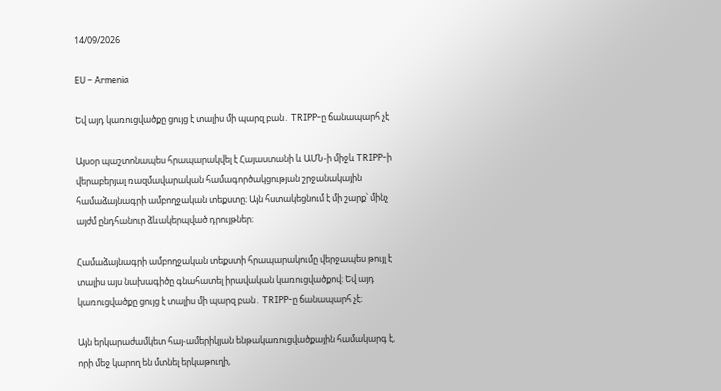14/09/2026

EU – Armenia

Եվ այդ կառուցվածքը ցույց է տալիս մի պարզ բան․ TRIPP-ը ճանապարհ չէ

Այսօր պաշտոնապես հրապարակվել է Հայաստանի և ԱՄՆ-ի միջև TRIPP-ի վերաբերյալ ռազմավարական համագործակցության շրջանակային համաձայնագրի ամբողջական տեքստը։ Այն հստակեցնում է մի շարք՝ մինչ այժմ ընդհանուր ձևակերպված դրույթներ։

Համաձայնագրի ամբողջական տեքստի հրապարակումը վերջապես թույլ է տալիս այս նախագիծը գնահատել իրավական կառուցվածքով։ Եվ այդ կառուցվածքը ցույց է տալիս մի պարզ բան․ TRIPP-ը ճանապարհ չէ։

Այն երկարաժամկետ հայ-ամերիկյան ենթակառուցվածքային համակարգ է, որի մեջ կարող են մտնել երկաթուղի,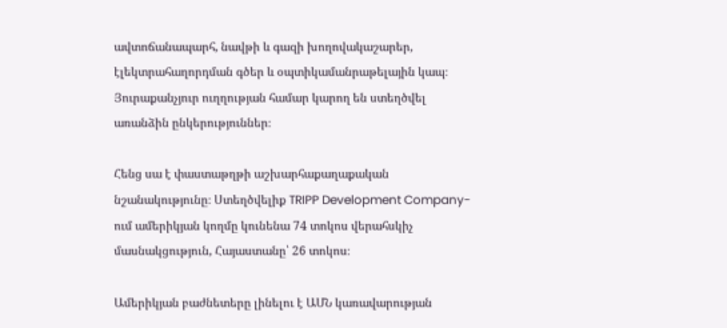ավտոճանապարհ, նավթի և գազի խողովակաշարեր, էլեկտրահաղորդման գծեր և օպտիկամանրաթելային կապ։ Յուրաքանչյուր ուղղության համար կարող են ստեղծվել առանձին ընկերություններ։

Հենց սա է փաստաթղթի աշխարհաքաղաքական նշանակությունը։ Ստեղծվելիք TRIPP Development Company-ում ամերիկյան կողմը կունենա 74 տոկոս վերահսկիչ մասնակցություն, Հայաստանը՝ 26 տոկոս։

Ամերիկյան բաժնետերը լինելու է ԱՄՆ կառավարության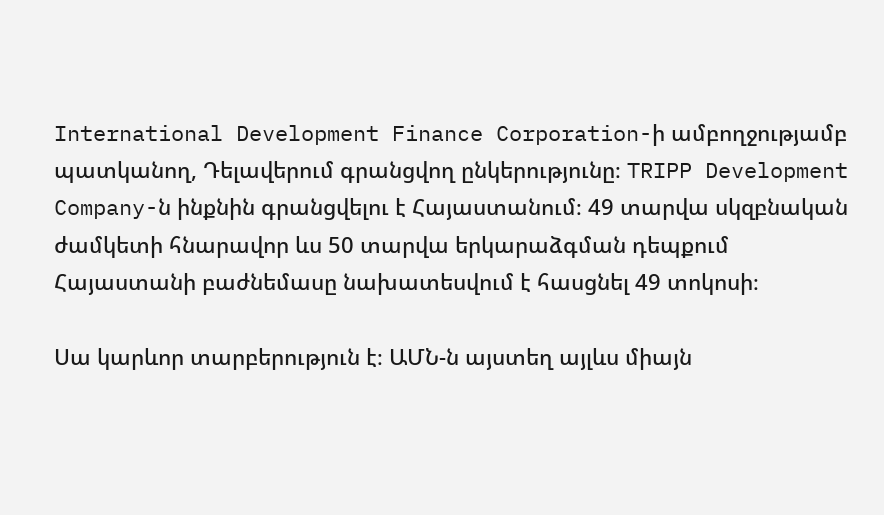International Development Finance Corporation-ի ամբողջությամբ պատկանող, Դելավերում գրանցվող ընկերությունը։ TRIPP Development Company-ն ինքնին գրանցվելու է Հայաստանում։ 49 տարվա սկզբնական ժամկետի հնարավոր ևս 50 տարվա երկարաձգման դեպքում Հայաստանի բաժնեմասը նախատեսվում է հասցնել 49 տոկոսի։

Սա կարևոր տարբերություն է։ ԱՄՆ-ն այստեղ այլևս միայն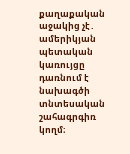քաղաքական աջակից չէ․ ամերիկյան պետական կառույցը դառնում է նախագծի տնտեսական շահագրգիռ կողմ։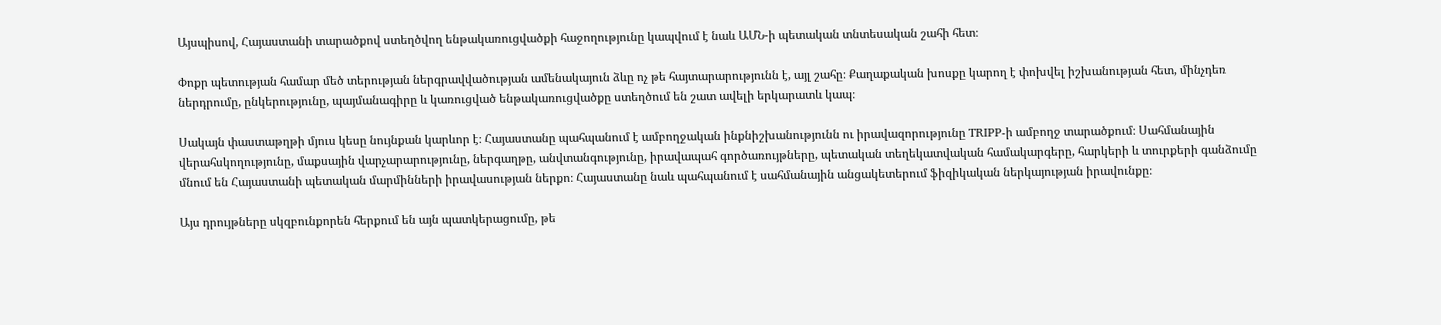Այսպիսով, Հայաստանի տարածքով ստեղծվող ենթակառուցվածքի հաջողությունը կապվում է նաև ԱՄՆ-ի պետական տնտեսական շահի հետ։

Փոքր պետության համար մեծ տերության ներգրավվածության ամենակայուն ձևը ոչ թե հայտարարությունն է, այլ շահը։ Քաղաքական խոսքը կարող է փոխվել իշխանության հետ, մինչդեռ ներդրումը, ընկերությունը, պայմանագիրը և կառուցված ենթակառուցվածքը ստեղծում են շատ ավելի երկարատև կապ։

Սակայն փաստաթղթի մյուս կեսը նույնքան կարևոր է։ Հայաստանը պահպանում է ամբողջական ինքնիշխանությունն ու իրավազորությունը TRIPP-ի ամբողջ տարածքում։ Սահմանային վերահսկողությունը, մաքսային վարչարարությունը, ներգաղթը, անվտանգությունը, իրավապահ գործառույթները, պետական տեղեկատվական համակարգերը, հարկերի և տուրքերի գանձումը մնում են Հայաստանի պետական մարմինների իրավասության ներքո։ Հայաստանը նաև պահպանում է սահմանային անցակետերում ֆիզիկական ներկայության իրավունքը։

Այս դրույթները սկզբունքորեն հերքում են այն պատկերացումը, թե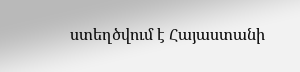ստեղծվում է Հայաստանի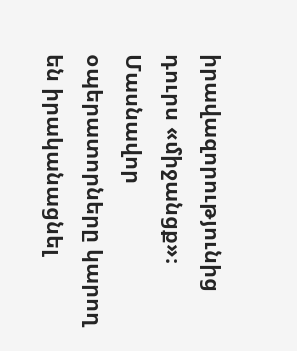իրավազորությունից դուրս «միջանցք»։ Մասնավոր օպերատորները կարող են իրականացնել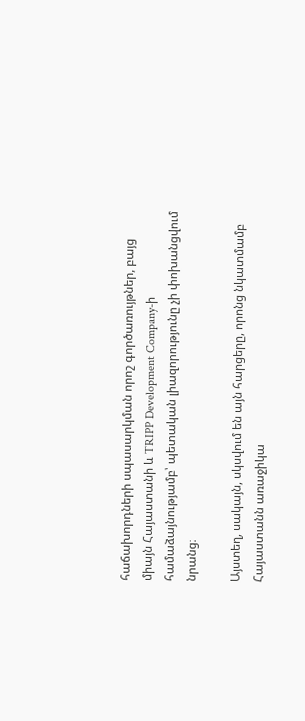հաճախորդների սպասարկման որոշ գործառույթներ, բայց միայն Հայաստանի և TRIPP Development Company-ի համաձայնությամբ՝ պետական լիազորությունը չի փոխանցվում նրանց։

Այստեղ, սակայն, սկսվում են այն հարցերը, որոնց նկատմամբ Հայաստանն առաջիկա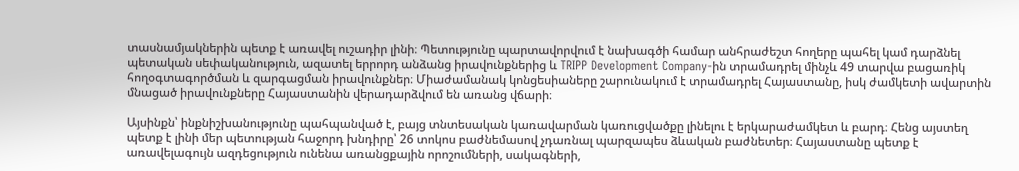տասնամյակներին պետք է առավել ուշադիր լինի։ Պետությունը պարտավորվում է նախագծի համար անհրաժեշտ հողերը պահել կամ դարձնել պետական սեփականություն, ազատել երրորդ անձանց իրավունքներից և TRIPP Development Company-ին տրամադրել մինչև 49 տարվա բացառիկ հողօգտագործման և զարգացման իրավունքներ։ Միաժամանակ կոնցեսիաները շարունակում է տրամադրել Հայաստանը, իսկ ժամկետի ավարտին մնացած իրավունքները Հայաստանին վերադարձվում են առանց վճարի։

Այսինքն՝ ինքնիշխանությունը պահպանված է, բայց տնտեսական կառավարման կառուցվածքը լինելու է երկարաժամկետ և բարդ։ Հենց այստեղ պետք է լինի մեր պետության հաջորդ խնդիրը՝ 26 տոկոս բաժնեմասով չդառնալ պարզապես ձևական բաժնետեր։ Հայաստանը պետք է առավելագույն ազդեցություն ունենա առանցքային որոշումների, սակագների,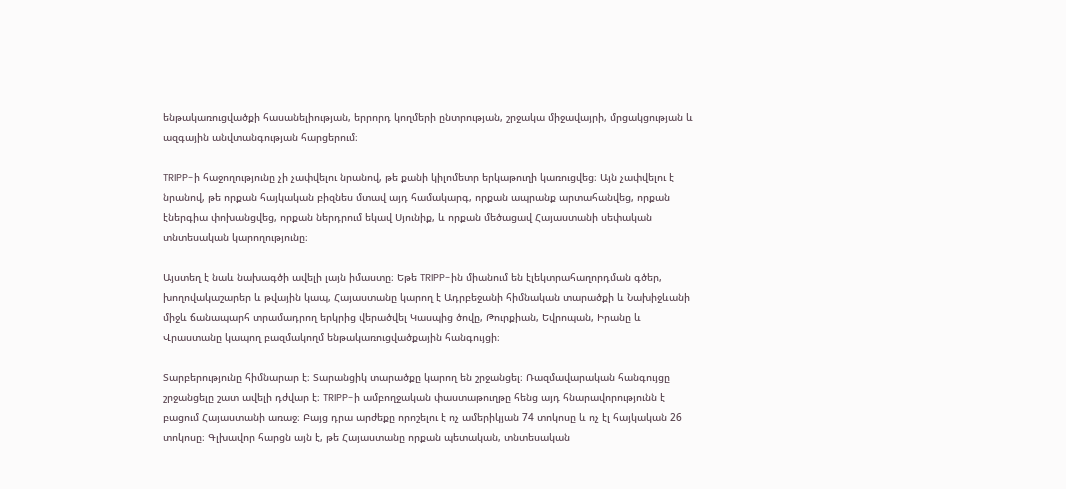ենթակառուցվածքի հասանելիության, երրորդ կողմերի ընտրության, շրջակա միջավայրի, մրցակցության և ազգային անվտանգության հարցերում։

TRIPP-ի հաջողությունը չի չափվելու նրանով, թե քանի կիլոմետր երկաթուղի կառուցվեց։ Այն չափվելու է նրանով, թե որքան հայկական բիզնես մտավ այդ համակարգ, որքան ապրանք արտահանվեց, որքան էներգիա փոխանցվեց, որքան ներդրում եկավ Սյունիք, և որքան մեծացավ Հայաստանի սեփական տնտեսական կարողությունը։

Այստեղ է նաև նախագծի ավելի լայն իմաստը։ Եթե TRIPP-ին միանում են էլեկտրահաղորդման գծեր, խողովակաշարեր և թվային կապ, Հայաստանը կարող է Ադրբեջանի հիմնական տարածքի և Նախիջևանի միջև ճանապարհ տրամադրող երկրից վերածվել Կասպից ծովը, Թուրքիան, Եվրոպան, Իրանը և Վրաստանը կապող բազմակողմ ենթակառուցվածքային հանգույցի։

Տարբերությունը հիմնարար է։ Տարանցիկ տարածքը կարող են շրջանցել։ Ռազմավարական հանգույցը շրջանցելը շատ ավելի դժվար է։ TRIPP-ի ամբողջական փաստաթուղթը հենց այդ հնարավորությունն է բացում Հայաստանի առաջ։ Բայց դրա արժեքը որոշելու է ոչ ամերիկյան 74 տոկոսը և ոչ էլ հայկական 26 տոկոսը։ Գլխավոր հարցն այն է, թե Հայաստանը որքան պետական, տնտեսական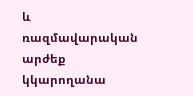և ռազմավարական արժեք կկարողանա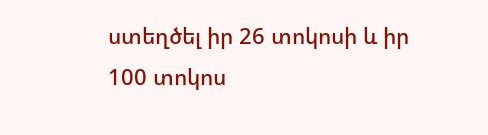ստեղծել իր 26 տոկոսի և իր 100 տոկոս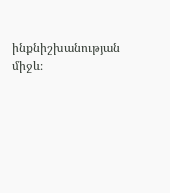ինքնիշխանության միջև։